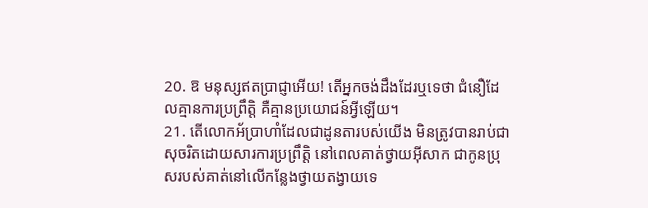20. ឱ មនុស្សឥតប្រាជ្ញាអើយ! តើអ្នកចង់ដឹងដែរឬទេថា ជំនឿដែលគ្មានការប្រព្រឹត្ដិ គឺគ្មានប្រយោជន៍អ្វីឡើយ។
21. តើលោកអ័ប្រាហាំដែលជាដូនតារបស់យើង មិនត្រូវបានរាប់ជាសុចរិតដោយសារការប្រព្រឹត្ដិ នៅពេលគាត់ថ្វាយអ៊ីសាក ជាកូនប្រុសរបស់គាត់នៅលើកន្លែងថ្វាយតង្វាយទេ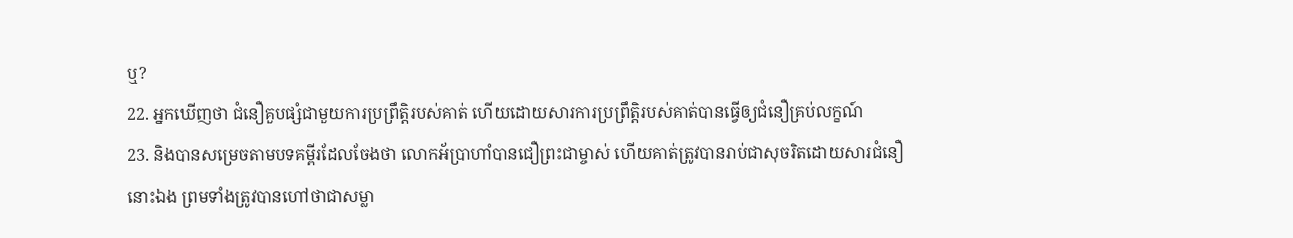ឬ?
22. អ្នកឃើញថា ជំនឿគួបផ្សំជាមួយការប្រព្រឹត្ដិរបស់គាត់ ហើយដោយសារការប្រព្រឹត្ដិរបស់គាត់បានធ្វើឲ្យជំនឿគ្រប់លក្ខណ៍
23. និងបានសម្រេចតាមបទគម្ពីរដែលចែងថា លោកអ័ប្រាហាំបានជឿព្រះជាម្ចាស់ ហើយគាត់ត្រូវបានរាប់ជាសុចរិតដោយសារជំនឿនោះឯង ព្រមទាំងត្រូវបានហៅថាជាសម្លា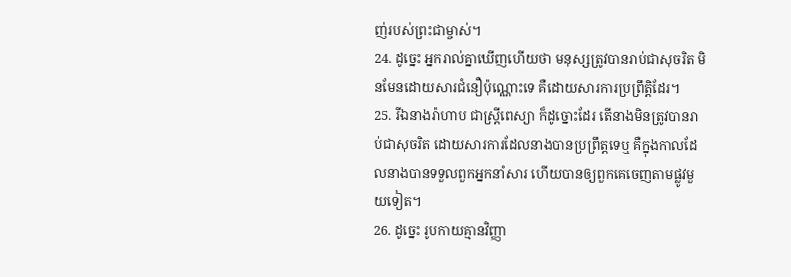ញ់របស់ព្រះជាម្ចាស់។
24. ដូច្នេះ អ្នករាល់គ្នាឃើញហើយថា មនុស្សត្រូវបានរាប់ជាសុចរិត មិនមែនដោយសារជំនឿប៉ុណ្ណោះទេ គឺដោយសារការប្រព្រឹត្ដិដែរ។
25. រីឯនាងរ៉ាហាប ជាស្ដ្រីពេស្យា ក៏ដូច្នោះដែរ តើនាងមិនត្រូវបានរាប់ជាសុចរិត ដោយសារការដែលនាងបានប្រព្រឹត្តទេឬ គឺក្នុងកាលដែលនាងបានទទួលពួកអ្នកនាំសារ ហើយបានឲ្យពួកគេចេញតាមផ្លូវមួយទៀត។
26. ដូច្នេះ រូបកាយគ្មានវិញ្ញា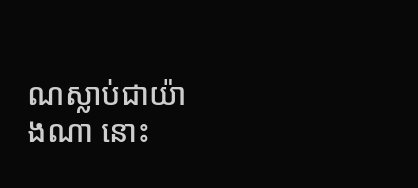ណស្លាប់ជាយ៉ាងណា នោះ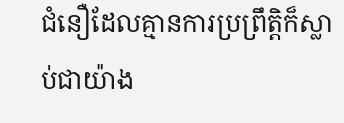ជំនឿដែលគ្មានការប្រព្រឹត្ដិក៏ស្លាប់ជាយ៉ាង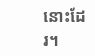នោះដែរ។